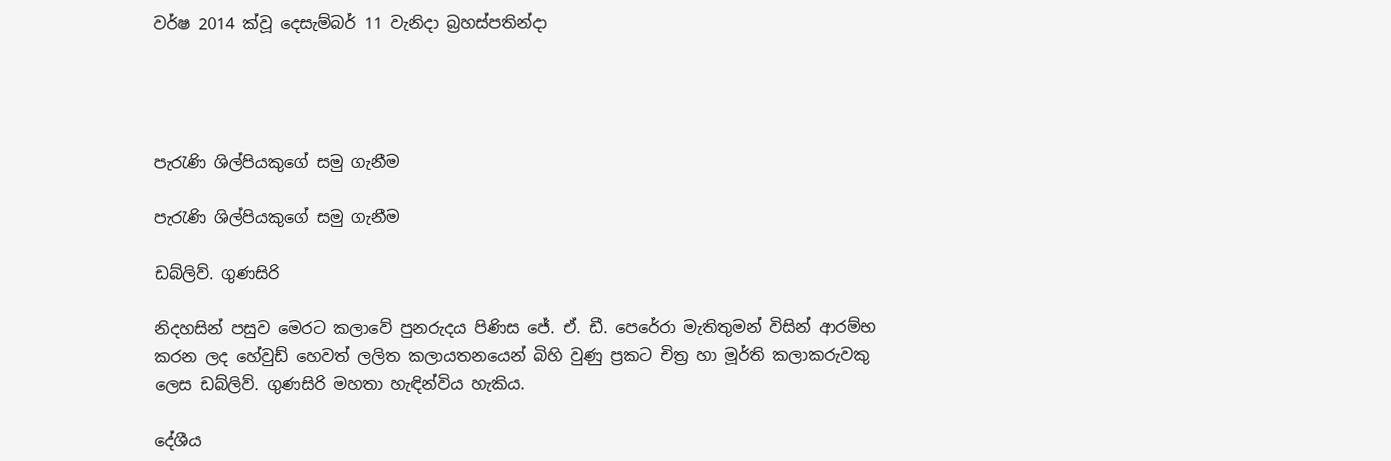වර්ෂ 2014 ක්වූ දෙසැම්බර් 11 වැනිදා බ්‍රහස්පතින්දා




පැරැණි ශිල්පියකුගේ සමු ගැනීම

පැරැණි ශිල්පියකුගේ සමු ගැනීම

ඩබ්ලිව්. ගුණසිරි

නිදහසින් පසුව මෙරට කලාවේ පුනරුදය පිණිස ජේ. ඒ. ඩී. පෙරේරා මැතිතුමන් විසින් ආරම්භ කරන ලද හේවුඩ් හෙවත් ලලිත කලායතනයෙන් බිහි වුණු ප්‍රකට චිත්‍ර හා මූර්ති කලාකරුවකු ලෙස ඩබ්ලිව්. ගුණසිරි මහතා හැඳින්විය හැකිය.

දේශීය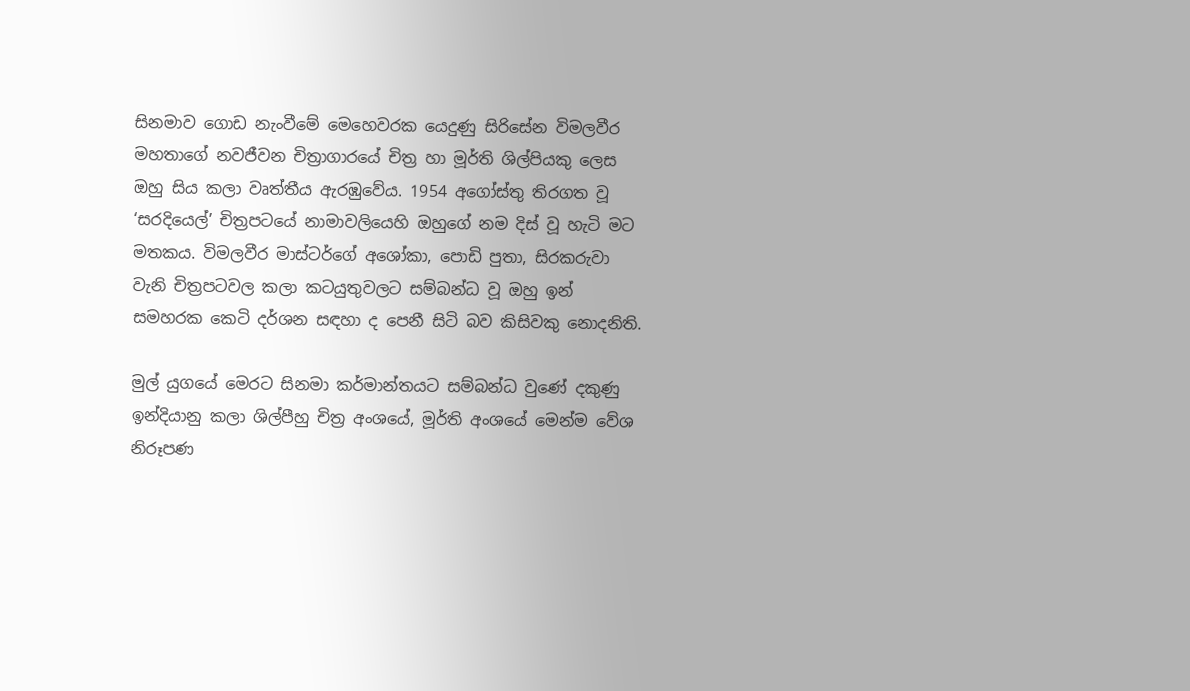සිනමාව ගොඩ නැංවීමේ මෙහෙවරක යෙදුණු සිරිසේන විමලවීර මහතාගේ නවජීවන චිත්‍රාගාරයේ චිත්‍ර හා මූර්ති ශිල්පියකු ලෙස ඔහු සිය කලා වෘත්තීය ඇරඹුවේය. 1954 අගෝස්තු තිරගත වූ ‘සරදියෙල්’ චිත්‍රපටයේ නාමාවලියෙහි ඔහුගේ නම දිස් වූ හැටි මට මතකය. විමලවීර මාස්ටර්ගේ අශෝකා, පොඩි පුතා, සිරකරුවා වැනි චිත්‍රපටවල කලා කටයුතුවලට සම්බන්ධ වූ ඔහු ඉන් සමහරක කෙටි දර්ශන සඳහා ද පෙනී සිටි බව කිසිවකු නොදනිති.

මුල් යුගයේ මෙරට සිනමා කර්මාන්තයට සම්බන්ධ වුණේ දකුණු ඉන්දියානු කලා ශිල්පීහු චිත්‍ර අංශයේ, මූර්ති අංශයේ මෙන්ම වේශ නිරූපණ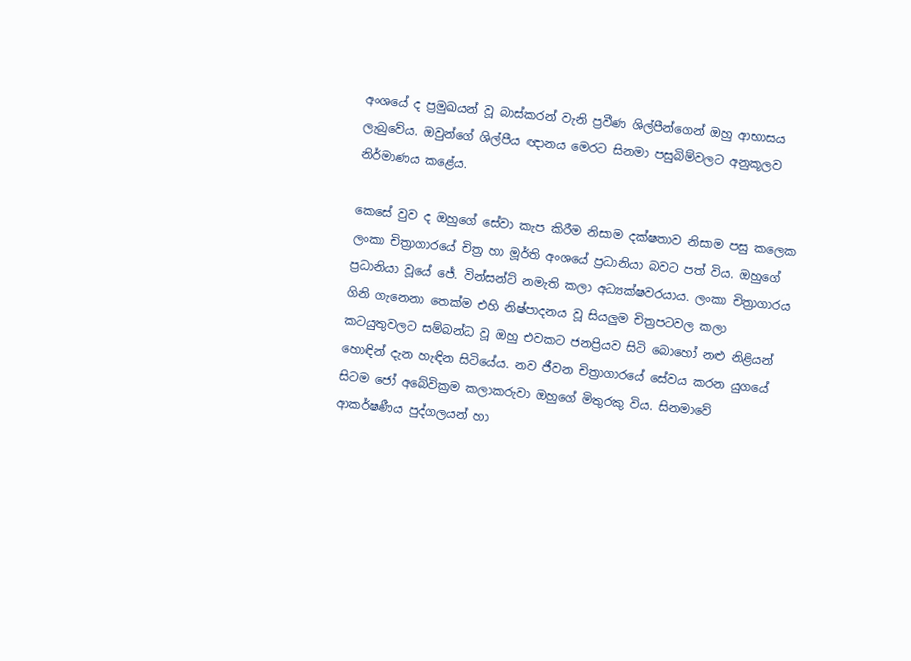අංශයේ ද ප්‍රමුඛයන් වූ බාස්කරන් වැනි ප්‍රවීණ ශිල්පීන්ගෙන් ඔහු ආභාසය ලැබුවේය. ඔවුන්ගේ ශිල්පීය ඥානය මෙරට සිනමා පසුබිම්වලට අනුකූලව නිර්මාණය කළේය.

කෙසේ වුව ද ඔහුගේ සේවා කැප කිරීම නිසාම දක්ෂතාව නිසාම පසු කලෙක ලංකා චිත්‍රාගාරයේ චිත්‍ර හා මූර්ති අංශයේ ප්‍රධානියා බවට පත් විය. ඔහුගේ ප්‍රධානියා වූයේ ජේ. වින්සන්ට් නමැති කලා අධ්‍යක්ෂවරයාය. ලංකා චිත්‍රාගාරය ගිනි ගැනෙනා තෙක්ම එහි නිෂ්පාදනය වූ සියලුම චිත්‍රපටවල කලා කටයුතුවලට සම්බන්ධ වූ ඔහු එවකට ජනප්‍රියව සිටි බොහෝ නළු නිළියන් හොඳින් දැන හැඳින සිටියේය. නව ජීවන චිත්‍රාගාරයේ සේවය කරන යුගයේ සිටම ජෝ අබේවික්‍රම කලාකරුවා ඔහුගේ මිතුරකු විය. සිනමාවේ ආකර්ෂණීය පුද්ගලයන් හා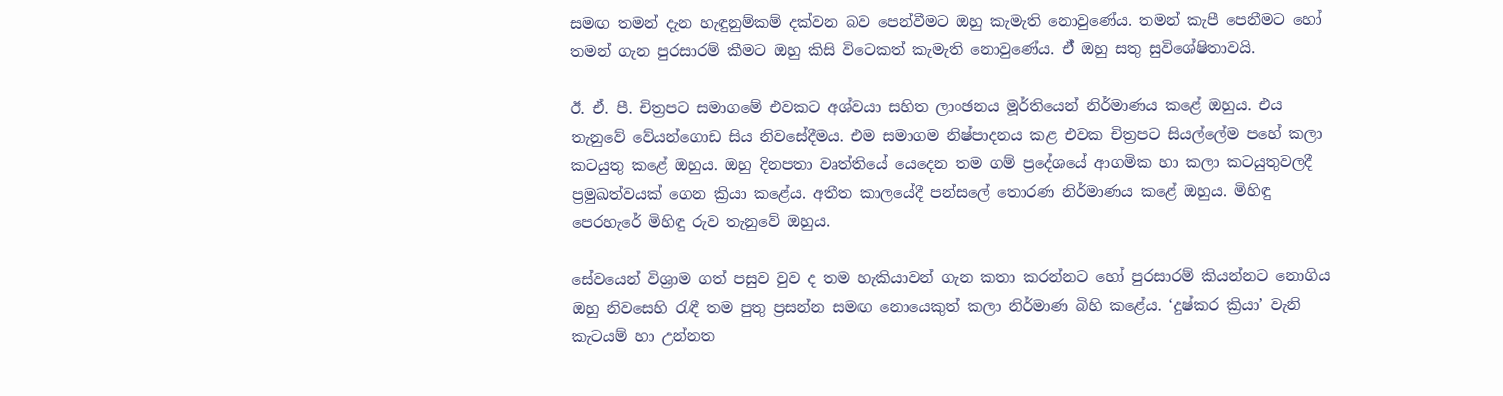සමඟ තමන් දැන හැඳුනුම්කම් දක්වන බව පෙන්වීමට ඔහු කැමැති නොවුණේය. තමන් කැපී පෙනීමට හෝ තමන් ගැන පුරසාරම් කීමට ඔහු කිසි විටෙකත් කැමැති නොවුණේය. ඒ් ඔහු සතු සුවිශේෂිතාවයි.

ඊ. ඒ. පී. චිත්‍රපට සමාගමේ එවකට අශ්වයා සහිත ලාංඡනය මූර්තියෙන් නිර්මාණය කළේ ඔහුය. එය තැනුවේ වේයන්ගොඩ සිය නිවසේදීමය. එම සමාගම නිෂ්පාදනය කළ එවක චිත්‍රපට සියල්ලේම පහේ කලා කටයුතු කළේ ඔහුය. ඔහු දිනපතා වෘත්තියේ යෙදෙන තම ගම් ප්‍රදේශයේ ආගමික හා කලා කටයුතුවලදී ප්‍රමුඛත්වයක් ගෙන ක්‍රියා කළේය. අතීත කාලයේදී පන්සලේ තොරණ නිර්මාණය කළේ ඔහුය. මිහිඳු පෙරහැරේ මිහිඳු රුව තැනුවේ ඔහුය.

සේවයෙන් විශ්‍රාම ගත් පසුව වුව ද තම හැකියාවන් ගැන කතා කරන්නට හෝ පුරසාරම් කියන්නට නොගිය ඔහු නිවසෙහි රැඳී තම පුතු ප්‍රසන්න සමඟ නොයෙකුත් කලා නිර්මාණ බිහි කළේය. ‘දුෂ්කර ක්‍රියා’ වැනි කැටයම් හා උන්නත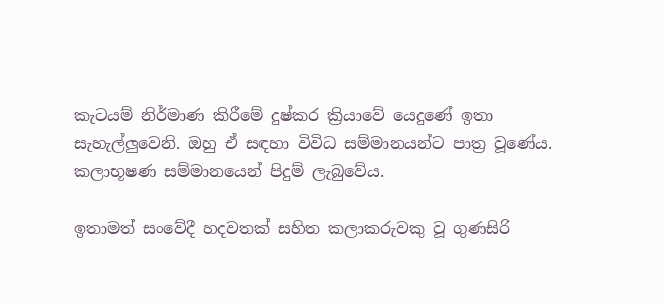කැටයම් නිර්මාණ කිරීමේ දුෂ්කර ක්‍රියාවේ යෙදුණේ ඉතා සැහැල්ලුවෙනි. ඔහු ඒ සඳහා විවිධ සම්මානයන්ට පාත්‍ර වූණේය. කලාභූෂණ සම්මානයෙන් පිදුම් ලැබුවේය.

ඉතාමත් සංවේදී හදවතක් සහිත කලාකරුවකු වූ ගුණසිරි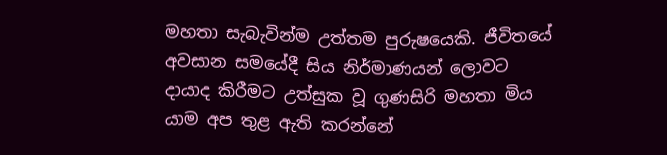මහතා සැබැවින්ම උත්තම පුරුෂයෙකි. ජීවිතයේ අවසාන සමයේදී සිය නිර්මාණයන් ලොවට දායාද කිරීමට උත්සුක වූ ගුණසිරි මහතා මිය යාම අප තුළ ඇති කරන්නේ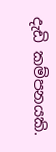දැඩි කම්පනයකි.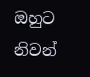ඔහුට නිවන්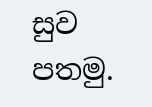සුව පතමු.